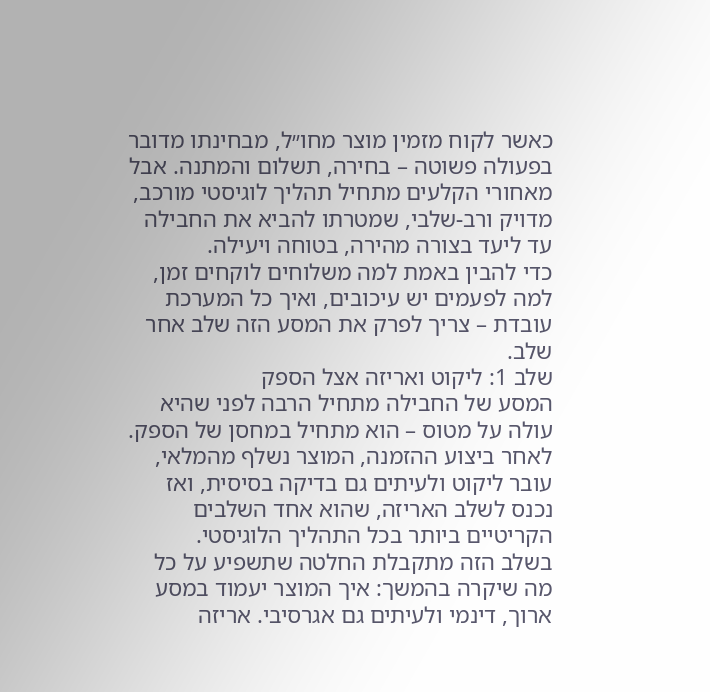כאשר לקוח מזמין מוצר מחו״ל, מבחינתו מדובר בפעולה פשוטה – בחירה, תשלום והמתנה. אבל מאחורי הקלעים מתחיל תהליך לוגיסטי מורכב, מדויק ורב-שלבי, שמטרתו להביא את החבילה עד ליעד בצורה מהירה, בטוחה ויעילה.
כדי להבין באמת למה משלוחים לוקחים זמן, למה לפעמים יש עיכובים, ואיך כל המערכת עובדת – צריך לפרק את המסע הזה שלב אחר שלב.
שלב 1: ליקוט ואריזה אצל הספק
המסע של החבילה מתחיל הרבה לפני שהיא עולה על מטוס – הוא מתחיל במחסן של הספק. לאחר ביצוע ההזמנה, המוצר נשלף מהמלאי, עובר ליקוט ולעיתים גם בדיקה בסיסית, ואז נכנס לשלב האריזה, שהוא אחד השלבים הקריטיים ביותר בכל התהליך הלוגיסטי.
בשלב הזה מתקבלת החלטה שתשפיע על כל מה שיקרה בהמשך: איך המוצר יעמוד במסע ארוך, דינמי ולעיתים גם אגרסיבי. אריזה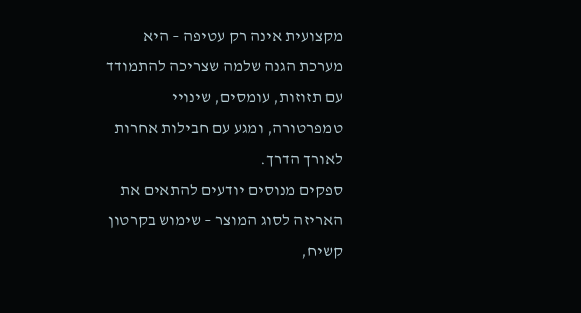מקצועית אינה רק עטיפה – היא מערכת הגנה שלמה שצריכה להתמודד עם תזוזות, עומסים, שינויי טמפרטורה, ומגע עם חבילות אחרות לאורך הדרך.
ספקים מנוסים יודעים להתאים את האריזה לסוג המוצר – שימוש בקרטון קשיח,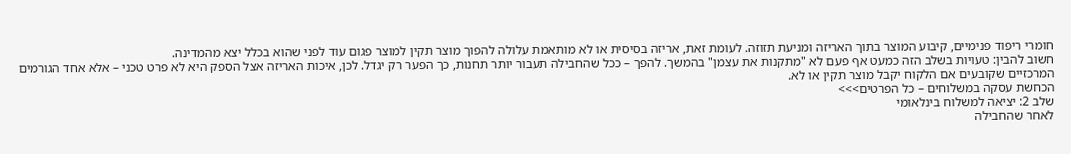חומרי ריפוד פנימיים, קיבוע המוצר בתוך האריזה ומניעת תזוזה. לעומת זאת, אריזה בסיסית או לא מותאמת עלולה להפוך מוצר תקין למוצר פגום עוד לפני שהוא בכלל יצא מהמדינה.
חשוב להבין: טעויות בשלב הזה כמעט אף פעם לא "מתקנות את עצמן" בהמשך. להפך – ככל שהחבילה תעבור יותר תחנות, כך הפער רק יגדל. לכן, איכות האריזה אצל הספק היא לא פרט טכני – אלא אחד הגורמים המרכזיים שקובעים אם הלקוח יקבל מוצר תקין או לא.
הכחשת עסקה במשלוחים – כל הפרטים>>>
שלב 2: יציאה למשלוח בינלאומי
לאחר שהחבילה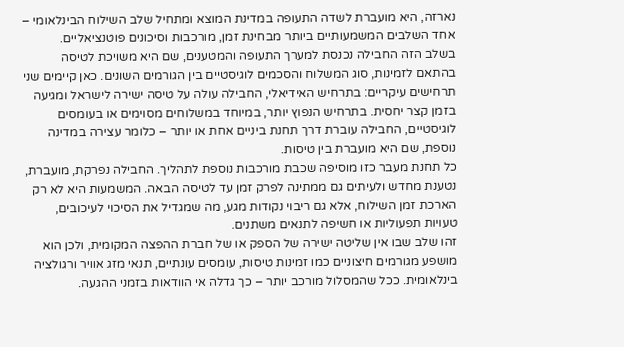נארזה, היא מועברת לשדה התעופה במדינת המוצא ומתחיל שלב השילוח הבינלאומי – אחד השלבים המשמעותיים ביותר מבחינת זמן, מורכבות וסיכונים פוטנציאליים.
בשלב הזה החבילה נכנסת למערך התעופה והמטענים, שם היא משויכת לטיסה בהתאם לזמינות, סוג המשלוח והסכמים לוגיסטיים בין הגורמים השונים. כאן קיימים שני תרחישים עיקריים: בתרחיש האידיאלי, החבילה עולה על טיסה ישירה לישראל ומגיעה בזמן קצר יחסית. בתרחיש הנפוץ יותר, במיוחד במשלוחים מסוימים או בעומסים לוגיסטיים, החבילה עוברת דרך תחנת ביניים אחת או יותר – כלומר עצירה במדינה נוספת, שם היא מועברת בין טיסות.
כל תחנת מעבר כזו מוסיפה שכבת מורכבות נוספת לתהליך. החבילה נפרקת, מועברת, נטענת מחדש ולעיתים גם ממתינה לפרק זמן עד לטיסה הבאה. המשמעות היא לא רק הארכת זמן השילוח, אלא גם ריבוי נקודות מגע, מה שמגדיל את הסיכוי לעיכובים, טעויות תפעוליות או חשיפה לתנאים משתנים.
זהו שלב שבו אין שליטה ישירה של הספק או של חברת ההפצה המקומית, ולכן הוא מושפע מגורמים חיצוניים כמו זמינות טיסות, עומסים עונתיים, תנאי מזג אוויר ורגולציה בינלאומית. ככל שהמסלול מורכב יותר – כך גדלה אי הוודאות בזמני ההגעה.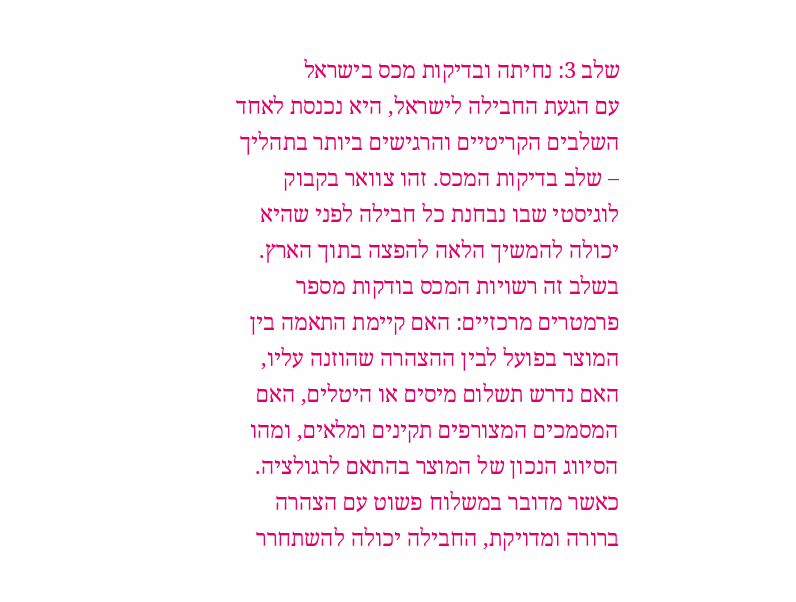שלב 3: נחיתה ובדיקות מכס בישראל
עם הגעת החבילה לישראל, היא נכנסת לאחד השלבים הקריטיים והרגישים ביותר בתהליך – שלב בדיקות המכס. זהו צוואר בקבוק לוגיסטי שבו נבחנת כל חבילה לפני שהיא יכולה להמשיך הלאה להפצה בתוך הארץ.
בשלב זה רשויות המכס בודקות מספר פרמטרים מרכזיים: האם קיימת התאמה בין המוצר בפועל לבין ההצהרה שהוזנה עליו, האם נדרש תשלום מיסים או היטלים, האם המסמכים המצורפים תקינים ומלאים, ומהו הסיווג הנכון של המוצר בהתאם לרגולציה.
כאשר מדובר במשלוח פשוט עם הצהרה ברורה ומדויקת, החבילה יכולה להשתחרר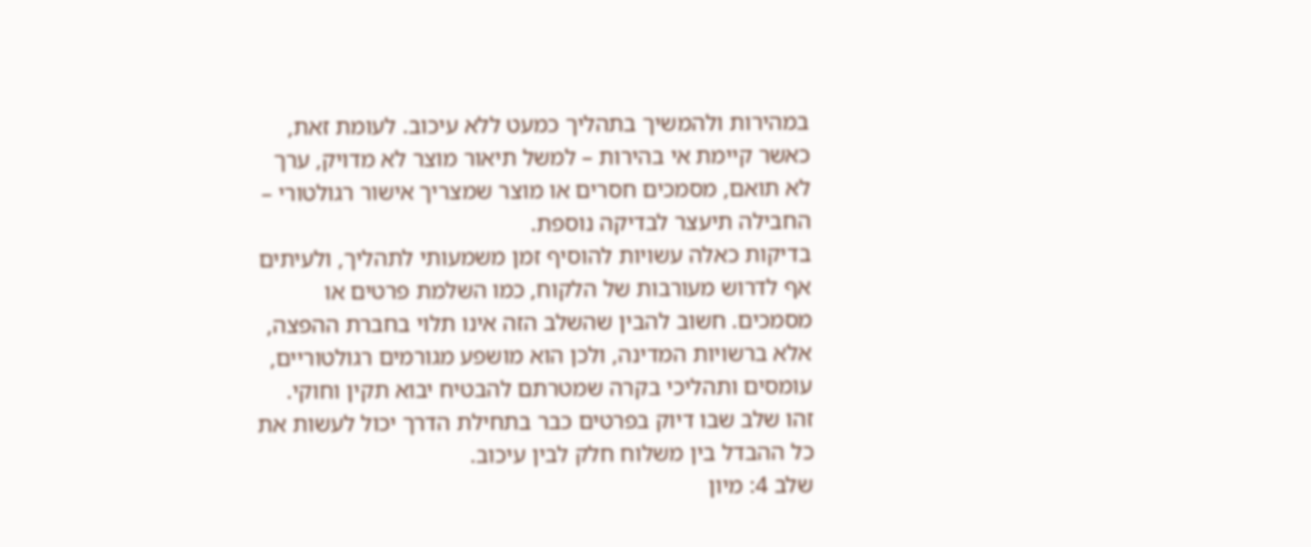במהירות ולהמשיך בתהליך כמעט ללא עיכוב. לעומת זאת, כאשר קיימת אי בהירות – למשל תיאור מוצר לא מדויק, ערך לא תואם, מסמכים חסרים או מוצר שמצריך אישור רגולטורי – החבילה תיעצר לבדיקה נוספת.
בדיקות כאלה עשויות להוסיף זמן משמעותי לתהליך, ולעיתים אף לדרוש מעורבות של הלקוח, כמו השלמת פרטים או מסמכים. חשוב להבין שהשלב הזה אינו תלוי בחברת ההפצה, אלא ברשויות המדינה, ולכן הוא מושפע מגורמים רגולטוריים, עומסים ותהליכי בקרה שמטרתם להבטיח יבוא תקין וחוקי.
זהו שלב שבו דיוק בפרטים כבר בתחילת הדרך יכול לעשות את כל ההבדל בין משלוח חלק לבין עיכוב.
שלב 4: מיון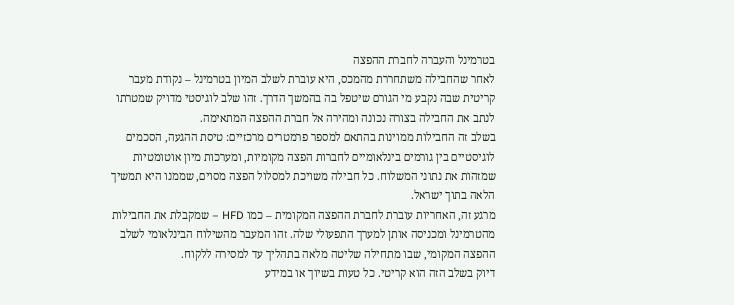בטרמינל והעברה לחברת ההפצה
לאחר שהחבילה משתחררת מהמכס, היא עוברת לשלב המיון בטרמינל – נקודת מעבר קריטית שבה נקבע מי הגורם שיטפל בה בהמשך הדרך. זהו שלב לוגיסטי מדויק שמטרתו לנתב את החבילה בצורה נכונה ומהירה אל חברת ההפצה המתאימה.
בשלב זה החבילות ממוינות בהתאם למספר פרמטרים מרכזיים: טיסת ההגעה, הסכמים לוגיסטיים בין גורמים בינלאומיים לחברות הפצה מקומיות, ומערכות מיון אוטומטיות שמזהות את נתוני המשלוח. כל חבילה משויכת למסלול הפצה מסוים, שממנו היא תמשיך הלאה בתוך ישראל.
מרגע זה, האחריות עוברת לחברת ההפצה המקומית – כמו HFD – שמקבלת את החבילות מהטרמינל ומכניסה אותן למערך התפעולי שלה. זהו המעבר מהשילוח הבינלאומי לשלב ההפצה המקומי, שבו מתחילה שליטה מלאה בתהליך עד למסירה ללקוח.
דיוק בשלב הזה הוא קריטי. כל טעות בשיוך או במידע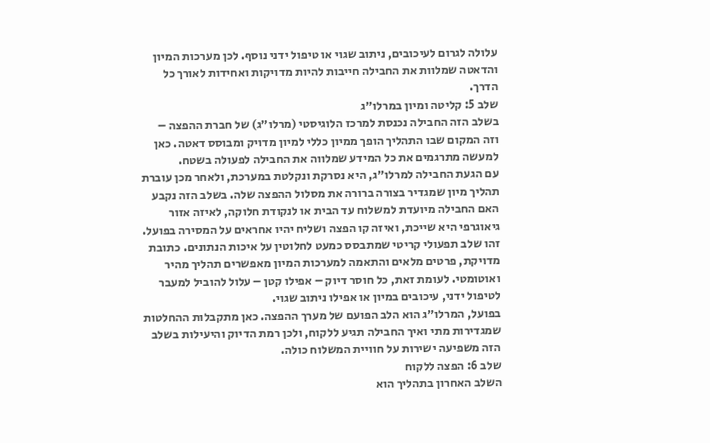עלולה לגרום לעיכובים, ניתוב שגוי או טיפול ידני נוסף. לכן מערכות המיון והדאטה שמלוות את החבילה חייבות להיות מדויקות ואחידות לאורך כל הדרך.
שלב 5: קליטה ומיון במרלו״ג
בשלב הזה החבילה נכנסת למרכז הלוגיסטי (מרלו״ג) של חברת ההפצה – וזה המקום שבו התהליך הופך ממיון כללי למיון מדויק ומבוסס דאטה. כאן למעשה מתרגמים את כל המידע שמלווה את החבילה לפעולה בשטח.
עם הגעת החבילה למרלו״ג, היא נסרקת ונקלטת במערכת, ולאחר מכן עוברת תהליך מיון שמגדיר בצורה ברורה את מסלול ההפצה שלה. בשלב הזה נקבע האם החבילה מיועדת למשלוח עד הבית או לנקודת חלוקה, לאיזה אזור גיאוגרפי היא שייכת, ואיזה קו הפצה ושליח יהיו אחראים על המסירה בפועל.
זהו שלב תפעולי קריטי שמתבסס כמעט לחלוטין על איכות הנתונים. כתובת מדויקת, פרטים מלאים והתאמה למערכות המיון מאפשרים תהליך מהיר ואוטומטי. לעומת זאת, כל חוסר דיוק – אפילו קטן – עלול להוביל למעבר לטיפול ידני, עיכובים במיון או אפילו ניתוב שגוי.
בפועל, המרלו״ג הוא הלב הפועם של מערך ההפצה. כאן מתקבלות ההחלטות שמגדירות מתי ואיך החבילה תגיע ללקוח, ולכן רמת הדיוק והיעילות בשלב הזה משפיעה ישירות על חוויית המשלוח כולה.
שלב 6: הפצה ללקוח
השלב האחרון בתהליך הוא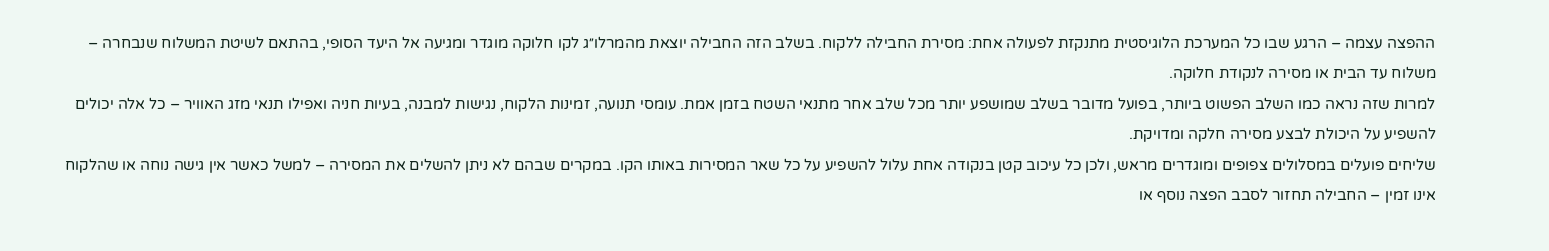ההפצה עצמה – הרגע שבו כל המערכת הלוגיסטית מתנקזת לפעולה אחת: מסירת החבילה ללקוח. בשלב הזה החבילה יוצאת מהמרלו״ג לקו חלוקה מוגדר ומגיעה אל היעד הסופי, בהתאם לשיטת המשלוח שנבחרה – משלוח עד הבית או מסירה לנקודת חלוקה.
למרות שזה נראה כמו השלב הפשוט ביותר, בפועל מדובר בשלב שמושפע יותר מכל שלב אחר מתנאי השטח בזמן אמת. עומסי תנועה, זמינות הלקוח, נגישות למבנה, בעיות חניה ואפילו תנאי מזג האוויר – כל אלה יכולים להשפיע על היכולת לבצע מסירה חלקה ומדויקת.
שליחים פועלים במסלולים צפופים ומוגדרים מראש, ולכן כל עיכוב קטן בנקודה אחת עלול להשפיע על כל שאר המסירות באותו הקו. במקרים שבהם לא ניתן להשלים את המסירה – למשל כאשר אין גישה נוחה או שהלקוח אינו זמין – החבילה תחזור לסבב הפצה נוסף או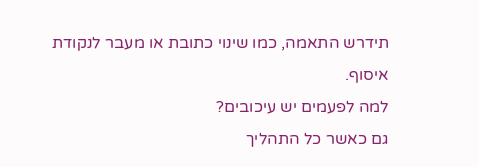תידרש התאמה, כמו שינוי כתובת או מעבר לנקודת איסוף.
למה לפעמים יש עיכובים?
גם כאשר כל התהליך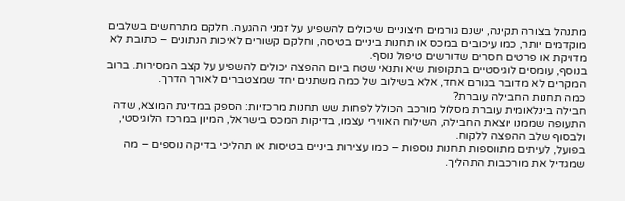מתנהל בצורה תקינה, ישנם גורמים חיצוניים שיכולים להשפיע על זמני ההגעה. חלקם מתרחשים בשלבים מוקדמים יותר, כמו עיכובים במכס או תחנות ביניים בטיסה, וחלקם קשורים לאיכות הנתונים – כתובת לא מדויקת או פרטים חסרים שדורשים טיפול נוסף.
בנוסף, עומסים לוגיסטיים בתקופות שיא ותנאי שטח ביום ההפצה יכולים להשפיע על קצב המסירות. ברוב המקרים לא מדובר בגורם אחד, אלא בשילוב של כמה משתנים יחד שמצטברים לאורך הדרך.
כמה תחנות החבילה עוברת?
חבילה בינלאומית עוברת מסלול מורכב הכולל לפחות שש תחנות מרכזיות: הספק במדינת המוצא, שדה התעופה שממנו יוצאת החבילה, השילוח האווירי עצמו, בדיקות המכס בישראל, המיון במרכז הלוגיסטי, ולבסוף שלב ההפצה ללקוח.
בפועל, לעיתים מתווספות תחנות נוספות – כמו עצירות ביניים בטיסות או תהליכי בדיקה נוספים – מה שמגדיל את מורכבות התהליך.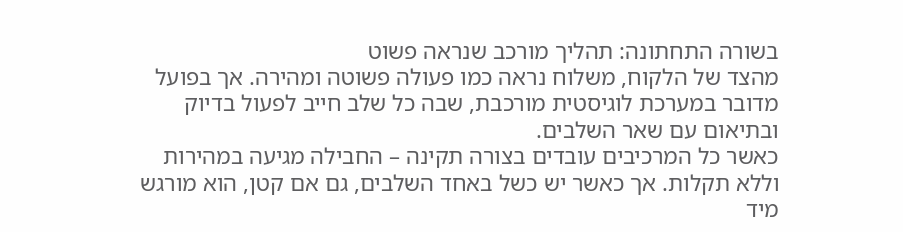בשורה התחתונה: תהליך מורכב שנראה פשוט
מהצד של הלקוח, משלוח נראה כמו פעולה פשוטה ומהירה. אך בפועל מדובר במערכת לוגיסטית מורכבת, שבה כל שלב חייב לפעול בדיוק ובתיאום עם שאר השלבים.
כאשר כל המרכיבים עובדים בצורה תקינה – החבילה מגיעה במהירות וללא תקלות. אך כאשר יש כשל באחד השלבים, גם אם קטן, הוא מורגש מיד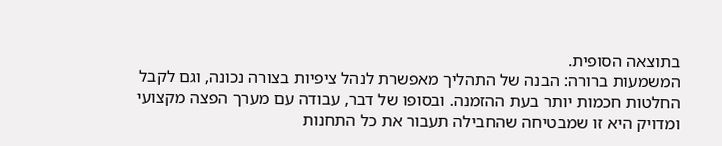בתוצאה הסופית.
המשמעות ברורה: הבנה של התהליך מאפשרת לנהל ציפיות בצורה נכונה, וגם לקבל החלטות חכמות יותר בעת ההזמנה. ובסופו של דבר, עבודה עם מערך הפצה מקצועי ומדויק היא זו שמבטיחה שהחבילה תעבור את כל התחנות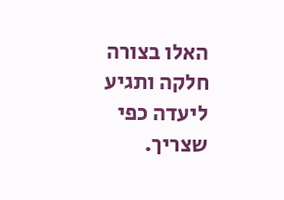האלו בצורה חלקה ותגיע ליעדה כפי שצריך.